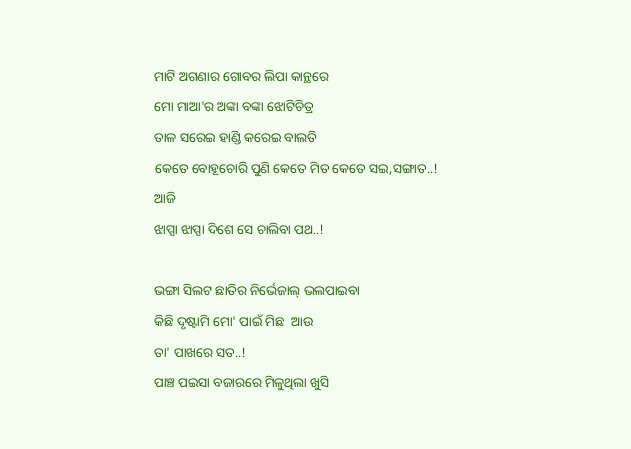ମାଟି ଅଗଣାର ଗୋବର ଲିପା କାନ୍ଥରେ
ମୋ ମାଆ'ର ଅଙ୍କା ବଙ୍କା ଝୋଟିଚିତ୍ର
ତାଳ ସରେଇ ହାଣ୍ଡି କରେଇ ବାଲତି
କେତେ ବୋହୂଚୋରି ପୁଣି କେତେ ମିତ କେତେ ସଇ,ସଙ୍ଗାତ..!
ଆଜି
ଝାପ୍ସା ଝାପ୍ସା ଦିଶେ ସେ ଚାଲିବା ପଥ..!

ଭଙ୍ଗା ସିଲଟ ଛାତିର ନିର୍ଭେଜାଲ୍ ଭଲପାଇବା
କିଛି ଦୃଷ୍ଟାମି ମୋ' ପାଇଁ ମିଛ  ଆଉ
ତା' ପାଖରେ ସତ..!
ପାଞ୍ଚ ପଇସା ବଜାରରେ ମିଳୁଥିଲା ଖୁସି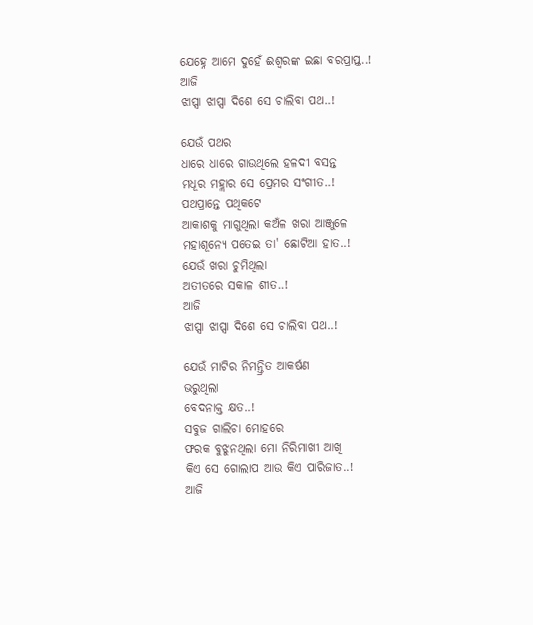ଯେହ୍ନେ ଆମେ ଦୁହେଁ ଈଶ୍ୱରଙ୍କ ଇଛା ବରପ୍ରାପ୍ତ..!
ଆଜି
ଝାପ୍ସା ଝାପ୍ସା ଦିଶେ ସେ ଚାଲିବା ପଥ..!

ଯେଉଁ ପଥର
ଧାରେ ଧାରେ ଗାଉଥିଲେ ହଳଦୀ ବସନ୍ତ
ମଧୂର ମହ୍ଲାର ସେ ପ୍ରେମର ସଂଗୀତ..!
ପଥପ୍ରାନ୍ତେ ପଥିକଟେ
ଆକାଶକୁ ମାଗୁଥିଲା କଅଁଳ ଖରା ଆଞ୍ଜୁଳେ
ମହାଶୂନ୍ୟେ ପତେଇ ତା' ଛୋଟିଆ ହାତ..!
ଯେଉଁ ଖରା ଚୁମିଥିଲା
ଅତୀତରେ ସକାଳ ଶୀତ..!
ଆଜି
ଝାପ୍ସା ଝାପ୍ସା ଦିଶେ ସେ ଚାଲିବା ପଥ..!

ଯେଉଁ ମାଟିର ନିମନ୍ତ୍ରିତ ଆକର୍ଷଣ
ଭରୁଥିଲା
ବେଦନାକ୍ତ କ୍ଷତ..!
ସବୁଜ ଗାଲିଚା ମୋହରେ
ଫରକ ବୁଝୁନଥିଲା ମୋ ନିରିମାଖୀ ଆଖି
କିଏ ସେ ଗୋଲାପ ଆଉ କିଏ ପାରିଜାତ..!
ଆଜି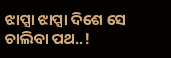ଝାପ୍ସା ଝାପ୍ସା ଦିଶେ ସେ ଚାଲିବା ପଥ..!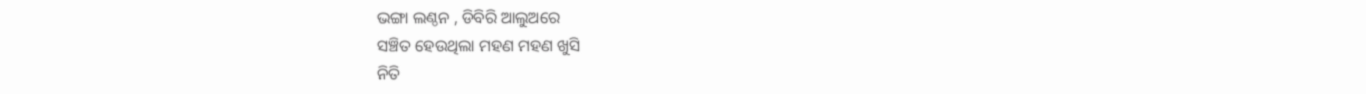ଭଙ୍ଗା ଲଣ୍ଠନ , ଡିବିରି ଆଲୁଅରେ
ସଞ୍ଚିତ ହେଉଥିଲା ମହଣ ମହଣ ଖୁସି
ନିତି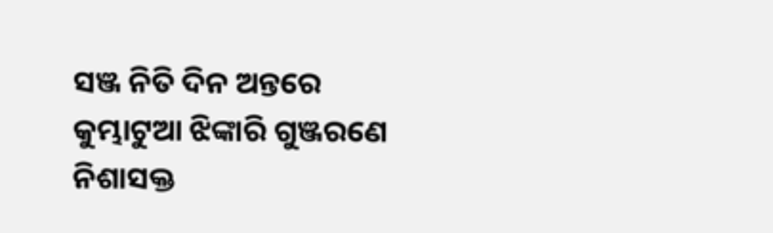ସଞ୍ଜ ନିତି ଦିନ ଅନ୍ତରେ
କୁମ୍ଭାଟୁଆ ଝିଙ୍କାରି ଗୁଞ୍ଜରଣେ
ନିଶାସକ୍ତ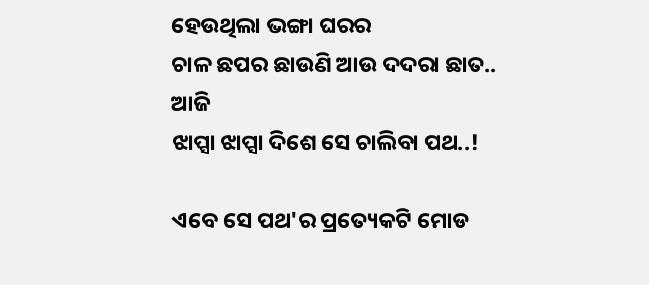ହେଉଥିଲା ଭଙ୍ଗା ଘରର
ଚାଳ ଛପର ଛାଉଣି ଆଉ ଦଦରା ଛାତ..
ଆଜି
ଝାପ୍ସା ଝାପ୍ସା ଦିଶେ ସେ ଚାଲିବା ପଥ..!

ଏବେ ସେ ପଥ'ର ପ୍ରତ୍ୟେକଟି ମୋଡ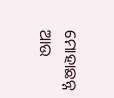ମୋହାଛନ୍ନ ଆଉ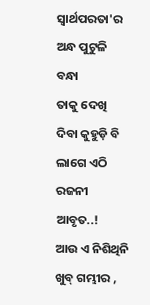ସ୍ୱାର୍ଥପରତା'ର ଅନ୍ଧ ପୁଟୁଳି ବନ୍ଧା
ତାକୁ ଦେଖି
ଦିବା କୁହୁଡ଼ି ବି ଲାଗେ ଏଠି ରଜନୀ ଆବୃତ..!
ଆଉ ଏ ନିଶିଥିନି ଖୁବ୍ ଗମ୍ଭୀର ,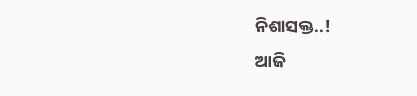ନିଶାସକ୍ତ..!
ଆଜି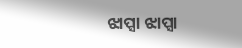ଝାପ୍ସା ଝାପ୍ସା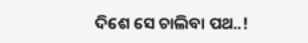ଦିଶେ ସେ ଚାଲିବା ପଥ..!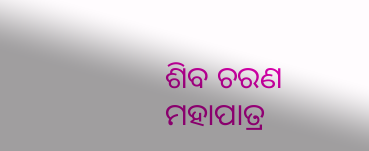ଶିବ ଚରଣ ମହାପାତ୍ର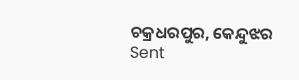ଚକ୍ରଧରପୁର, କେନ୍ଦୁଝର
Sent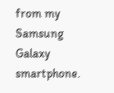from my Samsung Galaxy smartphone.